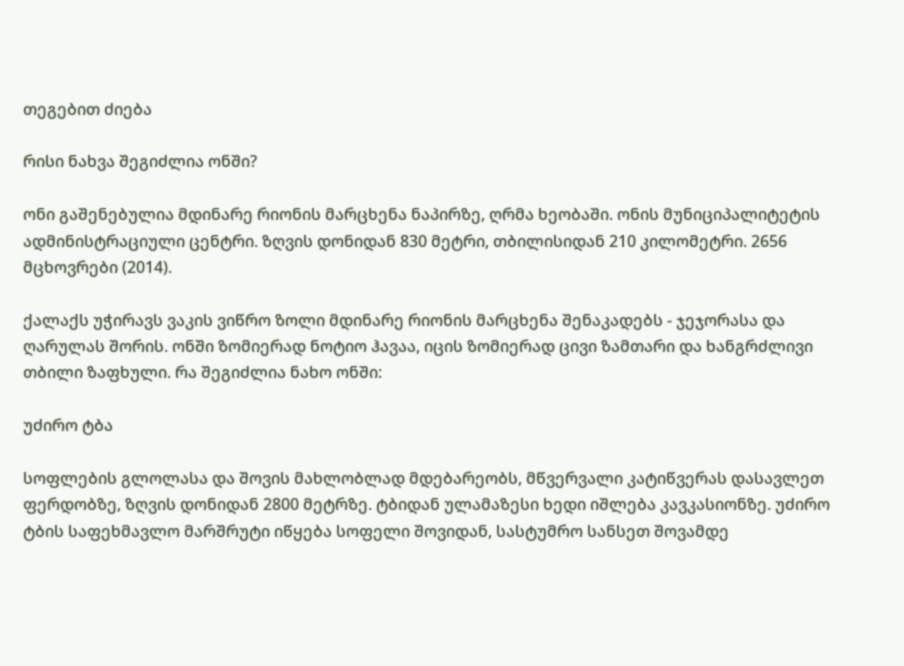თეგებით ძიება

რისი ნახვა შეგიძლია ონში?

ონი გაშენებულია მდინარე რიონის მარცხენა ნაპირზე, ღრმა ხეობაში. ონის მუნიციპალიტეტის ადმინისტრაციული ცენტრი. ზღვის დონიდან 830 მეტრი, თბილისიდან 210 კილომეტრი. 2656 მცხოვრები (2014).

ქალაქს უჭირავს ვაკის ვიწრო ზოლი მდინარე რიონის მარცხენა შენაკადებს - ჯეჯორასა და ღარულას შორის. ონში ზომიერად ნოტიო ჰავაა, იცის ზომიერად ცივი ზამთარი და ხანგრძლივი თბილი ზაფხული. რა შეგიძლია ნახო ონში:

უძირო ტბა

სოფლების გლოლასა და შოვის მახლობლად მდებარეობს, მწვერვალი კატიწვერას დასავლეთ ფერდობზე, ზღვის დონიდან 2800 მეტრზე. ტბიდან ულამაზესი ხედი იშლება კავკასიონზე. უძირო ტბის საფეხმავლო მარშრუტი იწყება სოფელი შოვიდან, სასტუმრო სანსეთ შოვამდე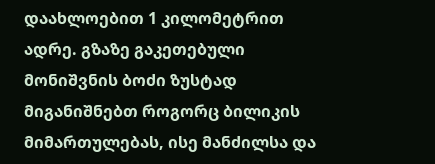დაახლოებით 1 კილომეტრით ადრე. გზაზე გაკეთებული მონიშვნის ბოძი ზუსტად მიგანიშნებთ როგორც ბილიკის მიმართულებას, ისე მანძილსა და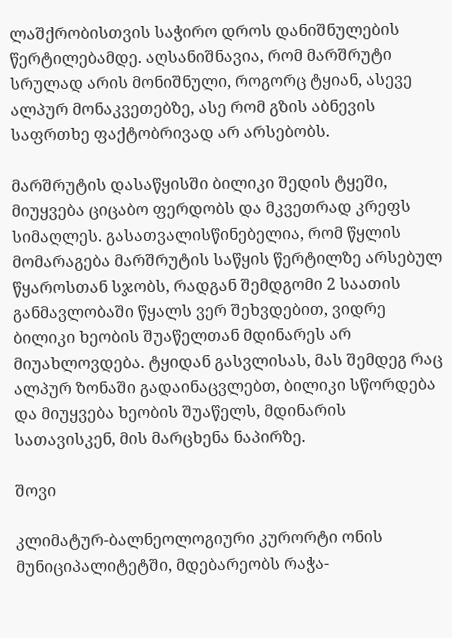ლაშქრობისთვის საჭირო დროს დანიშნულების წერტილებამდე. აღსანიშნავია, რომ მარშრუტი სრულად არის მონიშნული, როგორც ტყიან, ასევე ალპურ მონაკვეთებზე, ასე რომ გზის აბნევის საფრთხე ფაქტობრივად არ არსებობს.

მარშრუტის დასაწყისში ბილიკი შედის ტყეში, მიუყვება ციცაბო ფერდობს და მკვეთრად კრეფს სიმაღლეს. გასათვალისწინებელია, რომ წყლის მომარაგება მარშრუტის საწყის წერტილზე არსებულ წყაროსთან სჯობს, რადგან შემდგომი 2 საათის განმავლობაში წყალს ვერ შეხვდებით, ვიდრე ბილიკი ხეობის შუაწელთან მდინარეს არ მიუახლოვდება. ტყიდან გასვლისას, მას შემდეგ რაც ალპურ ზონაში გადაინაცვლებთ, ბილიკი სწორდება და მიუყვება ხეობის შუაწელს, მდინარის სათავისკენ, მის მარცხენა ნაპირზე.

შოვი

კლიმატურ-ბალნეოლოგიური კურორტი ონის მუნიციპალიტეტში, მდებარეობს რაჭა-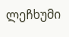ლეჩხუმი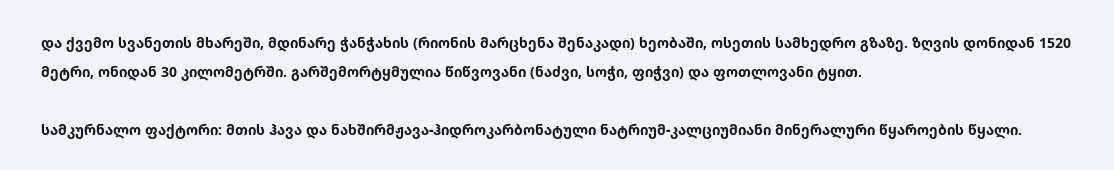და ქვემო სვანეთის მხარეში, მდინარე ჭანჭახის (რიონის მარცხენა შენაკადი) ხეობაში, ოსეთის სამხედრო გზაზე. ზღვის დონიდან 1520 მეტრი, ონიდან 30 კილომეტრში. გარშემორტყმულია წიწვოვანი (ნაძვი, სოჭი, ფიჭვი) და ფოთლოვანი ტყით.

სამკურნალო ფაქტორი: მთის ჰავა და ნახშირმჟავა-ჰიდროკარბონატული ნატრიუმ-კალციუმიანი მინერალური წყაროების წყალი.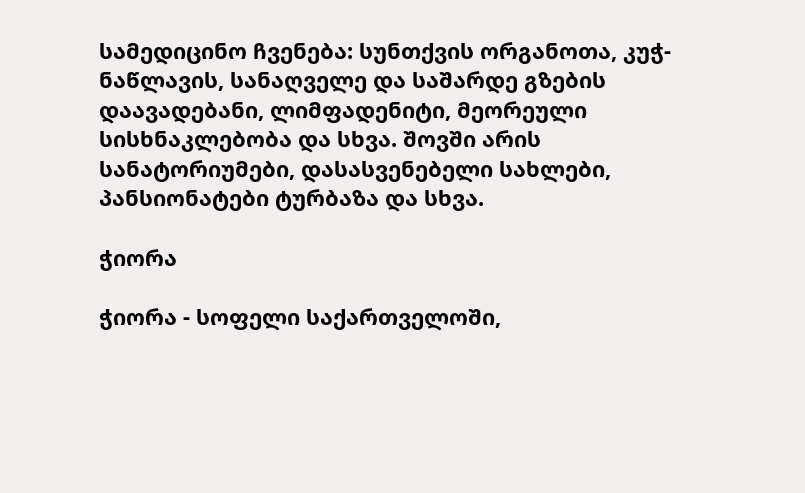სამედიცინო ჩვენება: სუნთქვის ორგანოთა, კუჭ-ნაწლავის, სანაღველე და საშარდე გზების დაავადებანი, ლიმფადენიტი, მეორეული სისხნაკლებობა და სხვა. შოვში არის სანატორიუმები, დასასვენებელი სახლები, პანსიონატები ტურბაზა და სხვა.

ჭიორა

ჭიორა - სოფელი საქართველოში,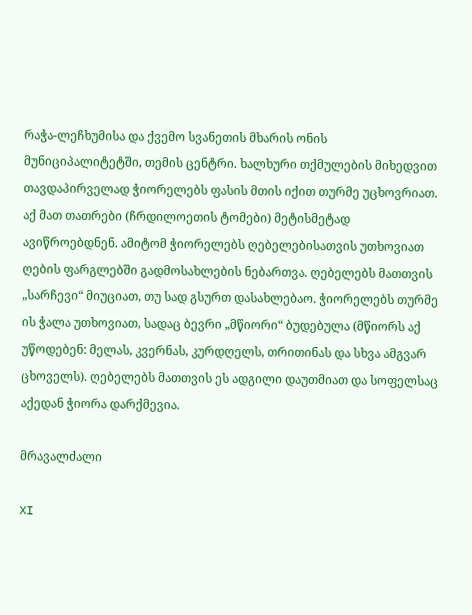რაჭა-ლეჩხუმისა და ქვემო სვანეთის მხარის ონის მუნიციპალიტეტში, თემის ცენტრი. ხალხური თქმულების მიხედვით თავდაპირველად ჭიორელებს ფასის მთის იქით თურმე უცხოვრიათ. აქ მათ თათრები (ჩრდილოეთის ტომები) მეტისმეტად ავიწროებდნენ. ამიტომ ჭიორელებს ღებელებისათვის უთხოვიათ ღების ფარგლებში გადმოსახლების ნებართვა. ღებელებს მათთვის „სარჩევი“ მიუციათ, თუ სად გსურთ დასახლებაო. ჭიორელებს თურმე ის ჭალა უთხოვიათ, სადაც ბევრი „მწიორი“ ბუდებულა (მწიორს აქ უწოდებენ: მელას, კვერნას, კურდღელს, თრითინას და სხვა ამგვარ ცხოველს). ღებელებს მათთვის ეს ადგილი დაუთმიათ და სოფელსაც აქედან ჭიორა დარქმევია.

მრავალძალი

XI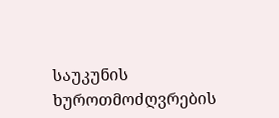საუკუნის ხუროთმოძღვრების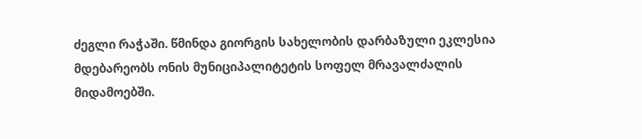ძეგლი რაჭაში. წმინდა გიორგის სახელობის დარბაზული ეკლესია მდებარეობს ონის მუნიციპალიტეტის სოფელ მრავალძალის მიდამოებში.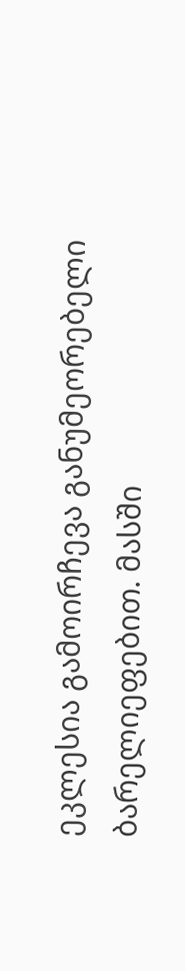ეკლესია გამოირჩევა განუმეორებელი ბარელიეფებით. მასში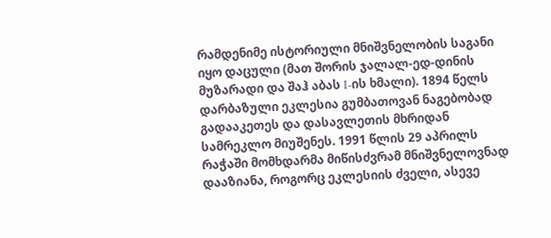რამდენიმე ისტორიული მნიშვნელობის საგანი იყო დაცული (მათ შორის ჯალალ-ედ-დინის მუზარადი და შაჰ აბას I-ის ხმალი). 1894 წელს დარბაზული ეკლესია გუმბათოვან ნაგებობად გადააკეთეს და დასავლეთის მხრიდან სამრეკლო მიუშენეს. 1991 წლის 29 აპრილს რაჭაში მომხდარმა მიწისძვრამ მნიშვნელოვნად დააზიანა, როგორც ეკლესიის ძველი, ასევე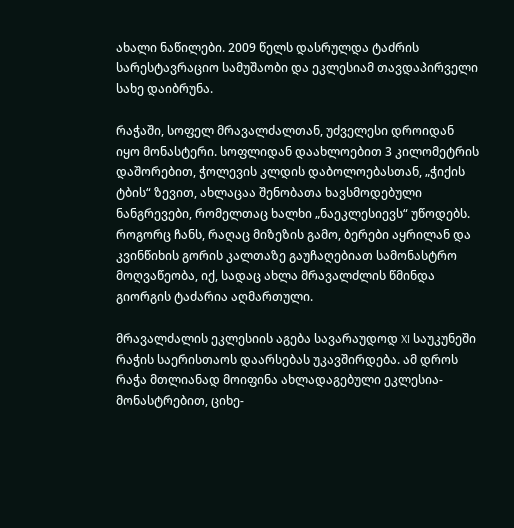ახალი ნაწილები. 2009 წელს დასრულდა ტაძრის სარესტავრაციო სამუშაობი და ეკლესიამ თავდაპირველი სახე დაიბრუნა.

რაჭაში, სოფელ მრავალძალთან, უძველესი დროიდან იყო მონასტერი. სოფლიდან დაახლოებით 3 კილომეტრის დაშორებით, ჭოლევის კლდის დაბოლოებასთან, „ჭიქის ტბის“ ზევით, ახლაცაა შენობათა ხავსმოდებული ნანგრევები, რომელთაც ხალხი „ნაეკლესიევს“ უწოდებს. როგორც ჩანს, რაღაც მიზეზის გამო, ბერები აყრილან და კვინწიხის გორის კალთაზე გაუჩაღებიათ სამონასტრო მოღვაწეობა, იქ, სადაც ახლა მრავალძლის წმინდა გიორგის ტაძარია აღმართული.

მრავალძალის ეკლესიის აგება სავარაუდოდ XI საუკუნეში  რაჭის საერისთაოს დაარსებას უკავშირდება. ამ დროს რაჭა მთლიანად მოიფინა ახლადაგებული ეკლესია-მონასტრებით, ციხე-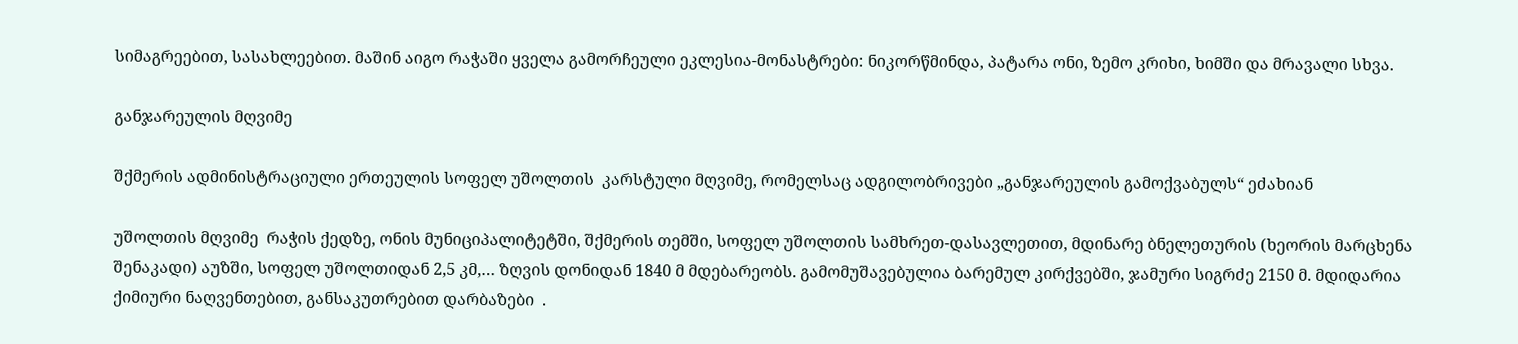სიმაგრეებით, სასახლეებით. მაშინ აიგო რაჭაში ყველა გამორჩეული ეკლესია-მონასტრები: ნიკორწმინდა, პატარა ონი, ზემო კრიხი, ხიმში და მრავალი სხვა.

განჯარეულის მღვიმე

შქმერის ადმინისტრაციული ერთეულის სოფელ უშოლთის  კარსტული მღვიმე, რომელსაც ადგილობრივები „განჯარეულის გამოქვაბულს“ ეძახიან

უშოლთის მღვიმე  რაჭის ქედზე, ონის მუნიციპალიტეტში, შქმერის თემში, სოფელ უშოლთის სამხრეთ-დასავლეთით, მდინარე ბნელეთურის (ხეორის მარცხენა შენაკადი) აუზში, სოფელ უშოლთიდან 2,5 კმ,… ზღვის დონიდან 1840 მ მდებარეობს. გამომუშავებულია ბარემულ კირქვებში, ჯამური სიგრძე 2150 მ. მდიდარია ქიმიური ნაღვენთებით, განსაკუთრებით დარბაზები  .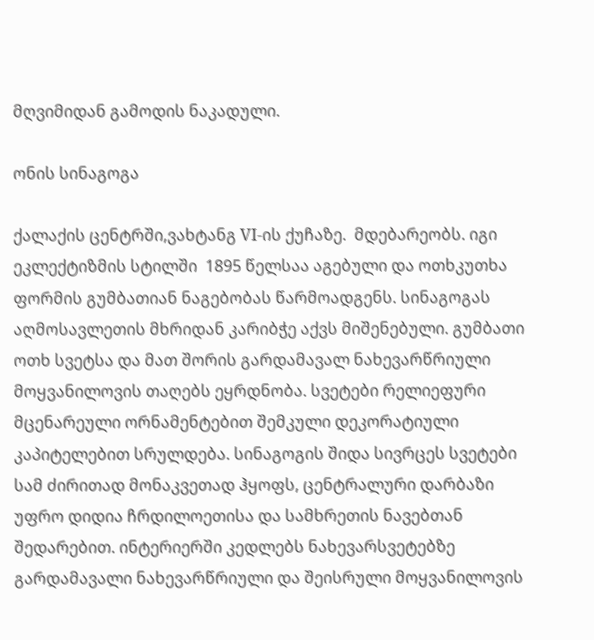მღვიმიდან გამოდის ნაკადული.

ონის სინაგოგა

ქალაქის ცენტრში,ვახტანგ VI-ის ქუჩაზე.  მდებარეობს. იგი ეკლექტიზმის სტილში  1895 წელსაა აგებული და ოთხკუთხა ფორმის გუმბათიან ნაგებობას წარმოადგენს. სინაგოგას აღმოსავლეთის მხრიდან კარიბჭე აქვს მიშენებული. გუმბათი ოთხ სვეტსა და მათ შორის გარდამავალ ნახევარწრიული მოყვანილოვის თაღებს ეყრდნობა. სვეტები რელიეფური მცენარეული ორნამენტებით შემკული დეკორატიული კაპიტელებით სრულდება. სინაგოგის შიდა სივრცეს სვეტები სამ ძირითად მონაკვეთად ჰყოფს, ცენტრალური დარბაზი უფრო დიდია ჩრდილოეთისა და სამხრეთის ნავებთან შედარებით. ინტერიერში კედლებს ნახევარსვეტებზე გარდამავალი ნახევარწრიული და შეისრული მოყვანილოვის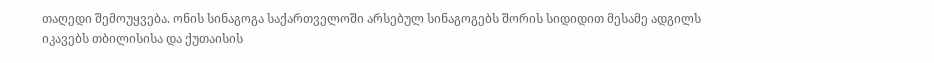თაღედი შემოუყვება. ონის სინაგოგა საქართველოში არსებულ სინაგოგებს შორის სიდიდით მესამე ადგილს იკავებს თბილისისა და ქუთაისის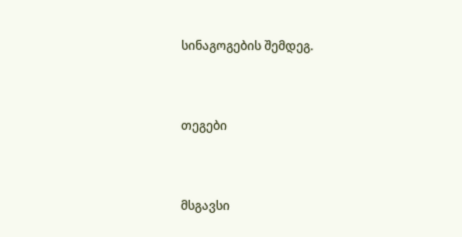სინაგოგების შემდეგ.


თეგები


მსგავსი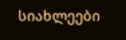სიახლეები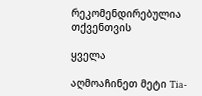რეკომენდირებულია თქვენთვის

ყველა

აღმოაჩინეთ მეტი Tia-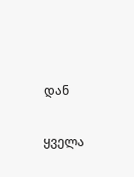დან

ყველა